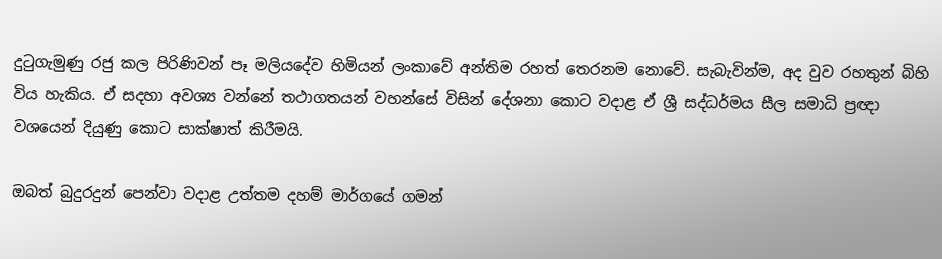දුටුගැමුණු රජු කල පිරිණිවන් පෑ මලියදේව හිමියන් ලංකාවේ අන්තිම රහත් තෙරනම නොවේ. සැබැවින්ම, අද වුව රහතුන් බිහි විය හැකිය. ඒ සදහා අවශ්‍ය වන්නේ තථාගතයන් වහන්සේ විසින් දේශනා කොට වදාළ ඒ ශ්‍රී සද්ධර්මය සීල සමාධි ප්‍රඥා වශයෙන් දියුණු කොට සාක්ෂාත් කිරීමයි.

ඔබත් බුදුරදුන් පෙන්වා වදාළ උත්තම දහම් මාර්ගයේ ගමන්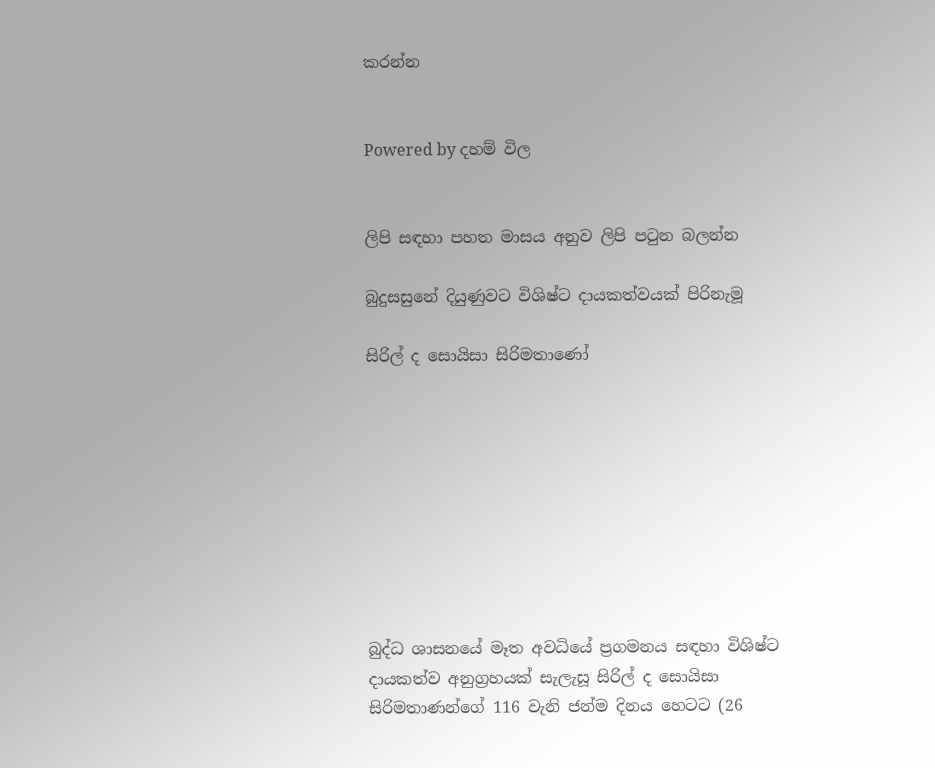කරන්න


Powered by දහම් විල


ලිපි සඳහා පහත මාසය අනුව ලිපි පටුන බලන්න

බුදුසසුනේ දියුණුවට විශිෂ්ට දායකත්වයක්‌ පිරිනැමූ

සිරිල් ද සොයිසා සිරිමතාණෝ









බුද්ධ ශාසනයේ මෑත අවධියේ ප්‍රගමනය සඳහා විශිෂ්ට දායකත්ව අනුග්‍රහයක්‌ සැලැසූ සිරිල් ද සොයිසා සිරිමතාණන්ගේ 116 වැනි ජන්ම දිනය හෙටට (26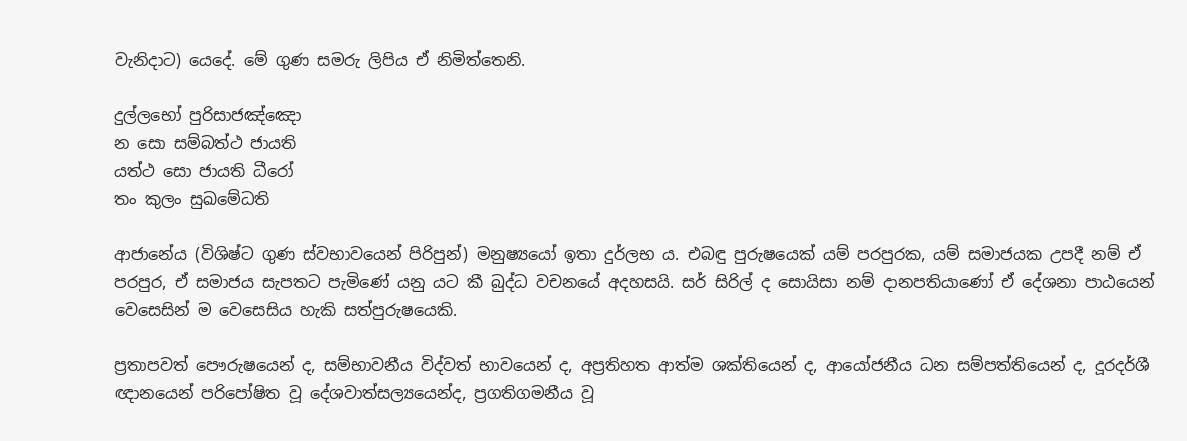වැනිදාට) යෙදේ. මේ ගුණ සමරු ලිපිය ඒ නිමිත්තෙනි.

දුල්ලභෝ පුරිසාජඤ්ඤො
න සො සම්බත්ථ ජායති
යත්ථ සො ජායති ධීරෝ
තං කුලං සුඛමේධති

ආජානේය (විශිෂ්ට ගුණ ස්‌වභාවයෙන් පිරිපුන්) මනුෂ්‍යයෝ ඉතා දුර්ලභ ය. එබඳු පුරුෂයෙක්‌ යම් පරපුරක, යම් සමාජයක උපදී නම් ඒ පරපුර, ඒ සමාජය සැපතට පැමිණේ යනු යට කී බුද්ධ වචනයේ අදහසයි. සර් සිරිල් ද සොයිසා නම් දානපතියාණෝ ඒ දේශනා පාඨයෙන් වෙසෙසින් ම වෙසෙසිය හැකි සත්පුරුෂයෙකි.

ප්‍රතාපවත් පෞරුෂයෙන් ද, සම්භාවනීය විද්වත් භාවයෙන් ද, අප්‍රතිහත ආත්ම ශක්‌තියෙන් ද, ආයෝජනීය ධන සම්පත්තියෙන් ද, දූරදර්ශී ඥානයෙන් පරිපෝෂිත වූ දේශවාත්සල්‍යයෙන්ද, ප්‍රගතිගමනීය වූ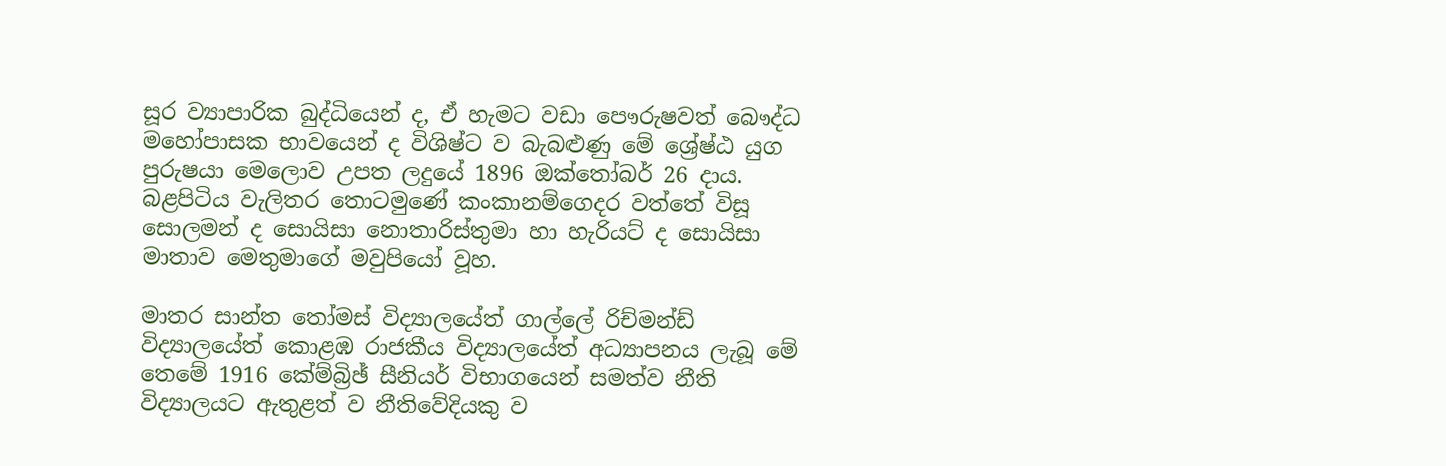සූර ව්‍යාපාරික බුද්ධියෙන් ද, ඒ හැමට වඩා පෞරුෂවත් බෞද්ධ මහෝපාසක භාවයෙන් ද විශිෂ්ට ව බැබළුණු මේ ශ්‍රේෂ්ඨ යුග පුරුෂයා මෙලොව උපත ලදුයේ 1896 ඔක්‌තෝබර් 26 දාය. බළපිටිය වැලිතර තොටමුණේ කංකානම්ගෙදර වත්තේ විසූ සොලමන් ද සොයිසා නොතාරිස්‌තුමා හා හැරියට්‌ ද සොයිසා මාතාව මෙතුමාගේ මවුපියෝ වූහ.

මාතර සාන්ත තෝමස්‌ විද්‍යාලයේත් ගාල්ලේ රිච්මන්ඩ් විද්‍යාලයේත් කොළඹ රාජකීය විද්‍යාලයේත් අධ්‍යාපනය ලැබූ මේ තෙමේ 1916 කේම්බ්‍රිඡ් සීනියර් විභාගයෙන් සමත්ව නීති විද්‍යාලයට ඇතුළත් ව නීතිවේදියකු ව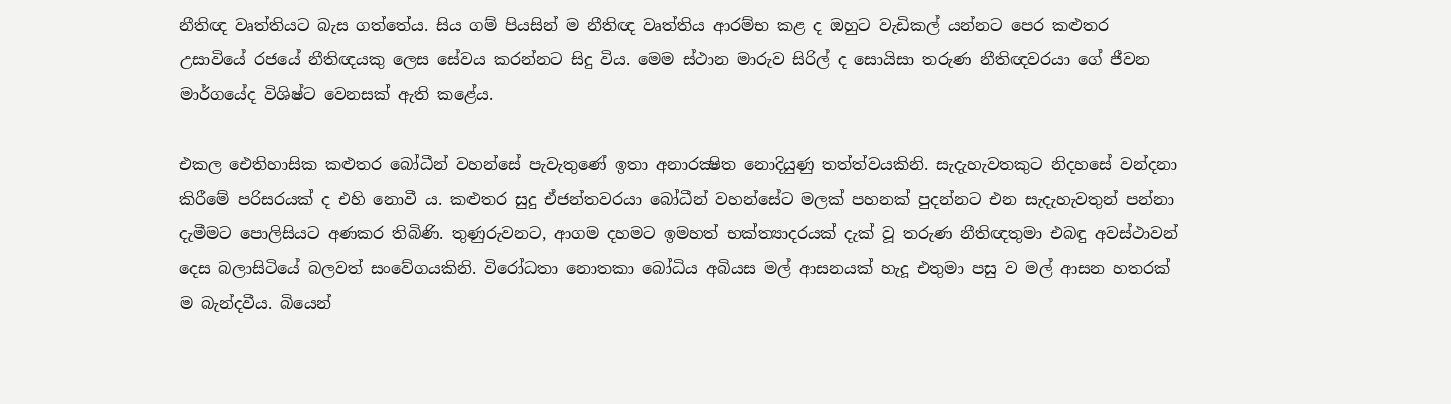නීතිඥ වෘත්තියට බැස ගත්තේය. සිය ගම් පියසින් ම නීතිඥ වෘත්තිය ආරම්භ කළ ද ඔහුට වැඩිකල් යන්නට පෙර කළුතර උසාවියේ රජයේ නීතිඥයකු ලෙස සේවය කරන්නට සිදු විය. මෙම ස්‌ථාන මාරුව සිරිල් ද සොයිසා තරුණ නීතිඥවරයා ගේ ජීවන මාර්ගයේද විශිෂ්ට වෙනසක්‌ ඇති කළේය.

එකල ඓතිහාසික කළුතර බෝධීන් වහන්සේ පැවැතුණේ ඉතා අනාරක්‍ෂිත නොදියුණු තත්ත්වයකිනි. සැදැහැවතකුට නිදහසේ වන්දනා කිරීමේ පරිසරයක්‌ ද එහි නොවී ය. කළුතර සුදු ඒජන්තවරයා බෝධීන් වහන්සේට මලක්‌ පහනක්‌ පුදන්නට එන සැදැහැවතුන් පන්නා දැමීමට පොලිසියට අණකර තිබිණි. තුණුරුවනට, ආගම දහමට ඉමහත් භක්‌ත්‍යාදරයක්‌ දැක්‌ වූ තරුණ නීතිඥතුමා එබඳු අවස්‌ථාවන් දෙස බලාසිටියේ බලවත් සංවේගයකිනි. විරෝධතා නොතකා බෝධිය අබියස මල් ආසනයක්‌ හැදූ එතුමා පසු ව මල් ආසන හතරක්‌ ම බැන්දවීය. බියෙන්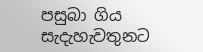පසුබා ගිය සැදැහැවතුනට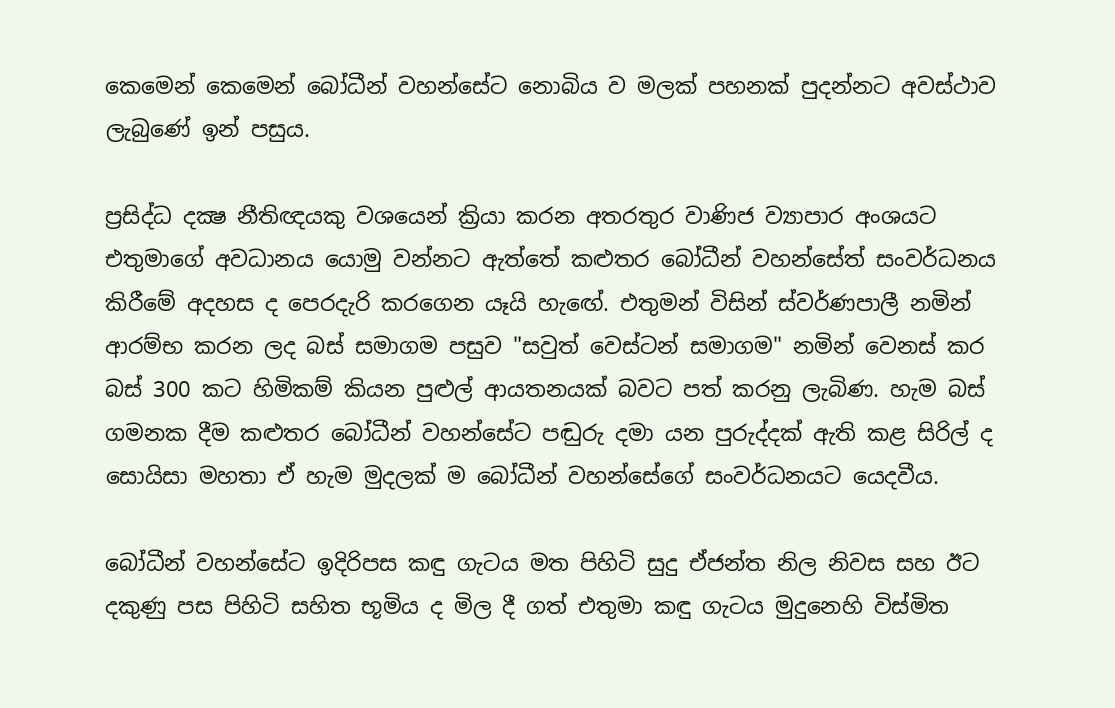කෙමෙන් කෙමෙන් බෝධීන් වහන්සේට නොබිය ව මලක්‌ පහනක්‌ පුදන්නට අවස්‌ථාව ලැබුණේ ඉන් පසුය.

ප්‍රසිද්ධ දක්‍ෂ නීතිඥයකු වශයෙන් ක්‍රියා කරන අතරතුර වාණිජ ව්‍යාපාර අංශයට එතුමාගේ අවධානය යොමු වන්නට ඇත්තේ කළුතර බෝධීන් වහන්සේත් සංවර්ධනය කිරීමේ අදහස ද පෙරදැරි කරගෙන යෑයි හැඟේ. එතුමන් විසින් ස්‌වර්ණපාලී නමින් ආරම්භ කරන ලද බස්‌ සමාගම පසුව "සවුත් වෙස්‌ටන් සමාගම" නමින් වෙනස්‌ කර බස්‌ 300 කට හිමිකම් කියන පුළුල් ආයතනයක්‌ බවට පත් කරනු ලැබිණ. හැම බස්‌ ගමනක දීම කළුතර බෝධීන් වහන්සේට පඬුරු දමා යන පුරුද්දක්‌ ඇති කළ සිරිල් ද සොයිසා මහතා ඒ හැම මුදලක්‌ ම බෝධීන් වහන්සේගේ සංවර්ධනයට යෙදවීය.

බෝධීන් වහන්සේට ඉදිරිපස කඳු ගැටය මත පිහිටි සුදු ඒජන්ත නිල නිවස සහ ඊට දකුණු පස පිහිටි සහිත භූමිය ද මිල දී ගත් එතුමා කඳු ගැටය මුදුනෙහි විස්‌මිත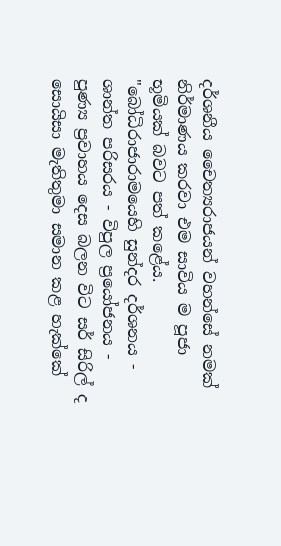දර්ශනීය චෛත්‍යරාජයන් වහන්සේ නමක්‌ නිර්මාණය කරවා එම සාවිය ම පූජා භූමියක්‌ බවට පත් කළේය. "බෝධිරාජාරාමයෙහි සුන්දර දර්ශනය - ශාන්ත පරිසරය - විපුල ප්‍රයෝජනය - පුණ්‍ය ප්‍රවාහය දෙස බලන විට සර් සිරිල් ද සොයිසා මැතිතුමා සමාන කළ හැක්‌කේ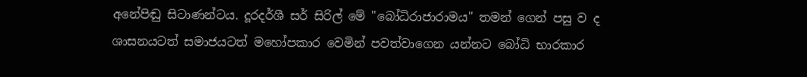අනේපිඬු සිටාණන්ටය. දූරදර්ශී සර් සිරිල් මේ "බෝධිරාජාරාමය" තමන් ගෙන් පසු ව ද ශාසනයටත් සමාජයටත් මහෝපකාර වෙමින් පවත්වාගෙන යන්නට බෝධි භාරකාර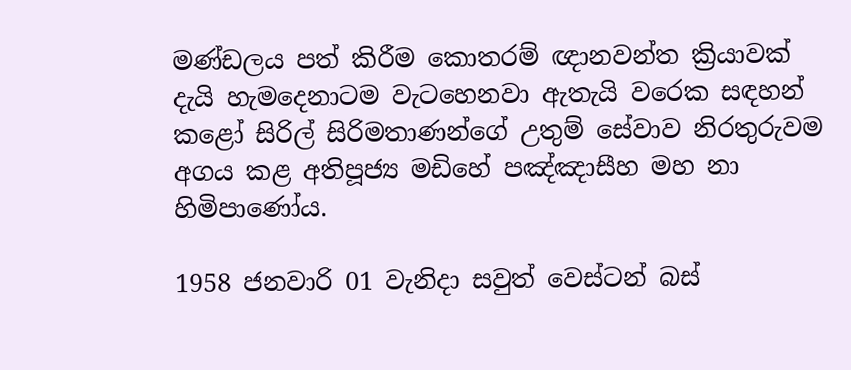මණ්‌ඩලය පත් කිරීම කොතරම් ඥානවන්ත ක්‍රියාවක්‌ දැයි හැමදෙනාටම වැටහෙනවා ඇතැයි වරෙක සඳහන් කළෝ සිරිල් සිරිමතාණන්ගේ උතුම් සේවාව නිරතුරුවම අගය කළ අතිපූජ්‍ය මඩිහේ පඤ්ඤාසීහ මහ නා හිමිපාණෝය.

1958 ජනවාරි 01 වැනිදා සවුත් වෙස්‌ටන් බස්‌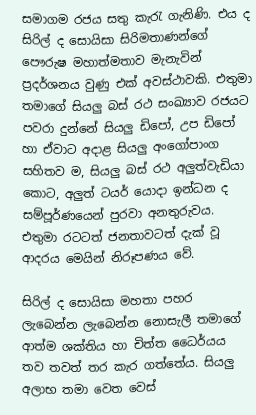සමාගම රජය සතු කැරැ ගැනිණි. එය ද සිරිල් ද සොයිසා සිරිමතාණන්ගේ පෞරුෂ මහාත්මතාව මැනැවින් ප්‍රදර්ශනය වුණු එක්‌ අවස්‌ථාවකි. එතුමා තමාගේ සියලු බස්‌ රථ සංඛ්‍යාව රජයට පවරා දුන්නේ සියලු ඩිපෝ, උප ඩිපෝ හා ඒවාට අදාළ සියලු අංගෝපාංග සහිතව ම, සියලු බස්‌ රථ අලුත්වැඩියා කොට, අලුත් ටයර් යොදා ඉන්ධන ද සම්පූර්ණයෙන් පුරවා අනතුරුවය. එතුමා රටටත් ජනතාවටත් දැක්‌ වූ ආදරය මෙයින් නිරූපණය වේ.

සිරිල් ද සොයිසා මහතා පහර ලැබෙන්න ලැබෙන්න නොසැලී තමාගේ ආත්ම ශක්‌තිය හා චිත්ත ධෛර්යය තව තවත් තර කැර ගත්තේය. සියලු අලාභ තමා වෙත වෙස්‌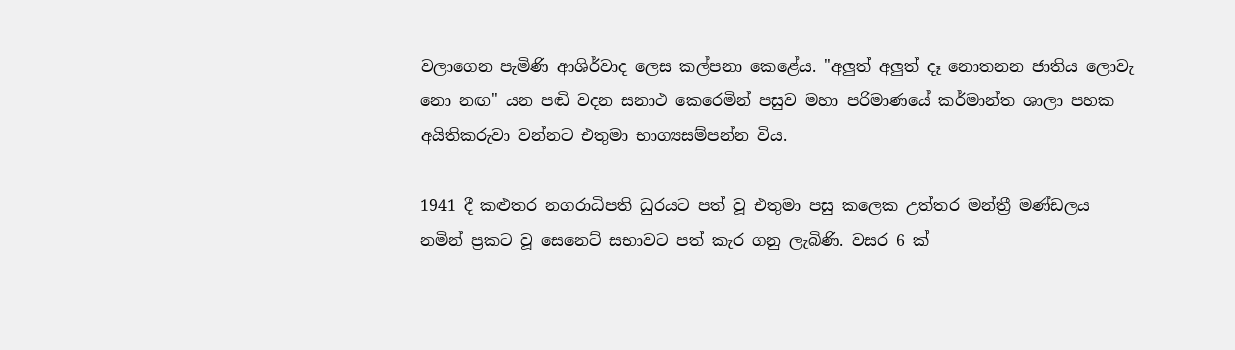වලාගෙන පැමිණි ආශිර්වාද ලෙස කල්පනා කෙළේය. "අලුත් අලුත් දෑ නොතනන ජාතිය ලොවැ නො නඟ" යන පඬි වදන සනාථ කෙරෙමින් පසුව මහා පරිමාණයේ කර්මාන්ත ශාලා පහක අයිතිකරුවා වන්නට එතුමා භාග්‍යසම්පන්න විය.

1941 දී කළුතර නගරාධිපති ධුරයට පත් වූ එතුමා පසු කලෙක උත්තර මන්ත්‍රී මණ්‌ඩලය නමින් ප්‍රකට වූ සෙනෙට්‌ සභාවට පත් කැර ගනු ලැබිණි. වසර 6 ක්‌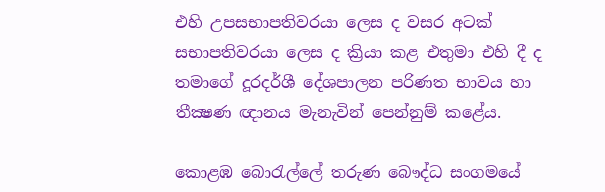එහි උපසභාපතිවරයා ලෙස ද වසර අටක්‌ සභාපතිවරයා ලෙස ද ක්‍රියා කළ එතුමා එහි දී ද තමාගේ දූරදර්ශී දේශපාලන පරිණත භාවය හා තීක්‍ෂණ ඥානය මැනැවින් පෙන්නුම් කළේය.

කොළඹ බොරැල්ලේ තරුණ බෞද්ධ සංගමයේ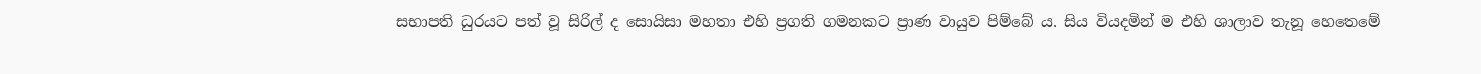සභාපති ධුරයට පත් වූ සිරිල් ද සොයිසා මහතා එහි ප්‍රගති ගමනකට ප්‍රාණ වායුව පිම්බේ ය. සිය වියදමින් ම එහි ශාලාව තැනූ හෙතෙමේ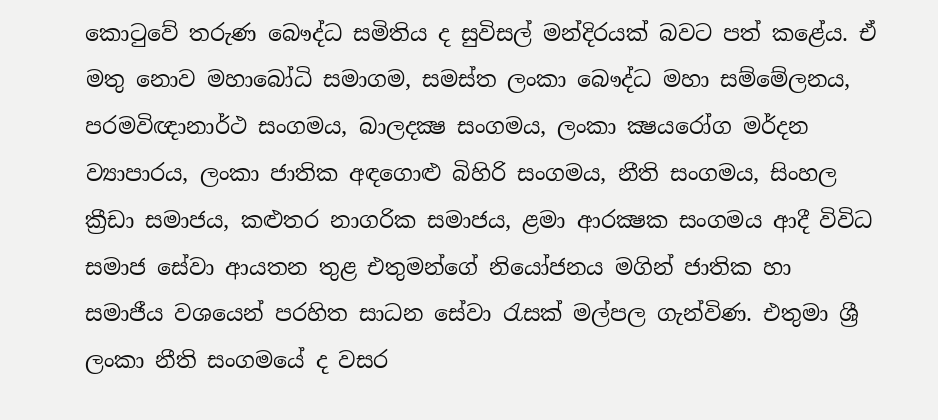කොටුවේ තරුණ බෞද්ධ සමිතිය ද සුවිසල් මන්දිරයක්‌ බවට පත් කළේය. ඒ මතු නොව මහාබෝධි සමාගම, සමස්‌ත ලංකා බෞද්ධ මහා සම්මේලනය, පරමවිඥානාර්ථ සංගමය, බාලදක්‍ෂ සංගමය, ලංකා ක්‍ෂයරෝග මර්දන ව්‍යාපාරය, ලංකා ජාතික අඳගොළු බිහිරි සංගමය, නීති සංගමය, සිංහල ක්‍රීඩා සමාජය, කළුතර නාගරික සමාජය, ළමා ආරක්‍ෂක සංගමය ආදී විවිධ සමාජ සේවා ආයතන තුළ එතුමන්ගේ නියෝජනය මගින් ජාතික හා සමාජීය වශයෙන් පරහිත සාධන සේවා රැසක්‌ මල්පල ගැන්විණ. එතුමා ශ්‍රී ලංකා නීති සංගමයේ ද වසර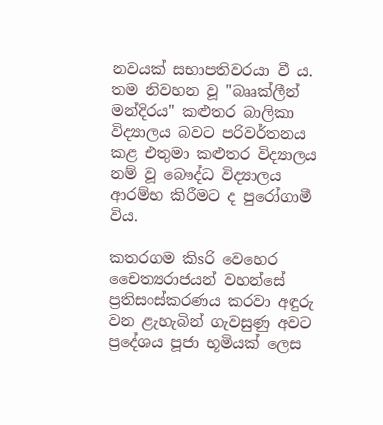නවයක්‌ සභාපතිවරයා වී ය. තම නිවහන වූ "බෲක්‌ලීන් මන්දිරය" කළුතර බාලිකා විද්‍යාලය බවට පරිවර්තනය කළ එතුමා කළුතර විද්‍යාලය නම් වූ බෞද්ධ විද්‍යාලය ආරම්භ කිරීමට ද පුරෝගාමී විය.

කතරගම කිsරි වෙහෙර චෛත්‍යරාජයන් වහන්සේ ප්‍රතිසංස්‌කරණය කරවා අඳුරු වන ළැහැබින් ගැවසුණු අවට ප්‍රදේශය පූජා භූමියක්‌ ලෙස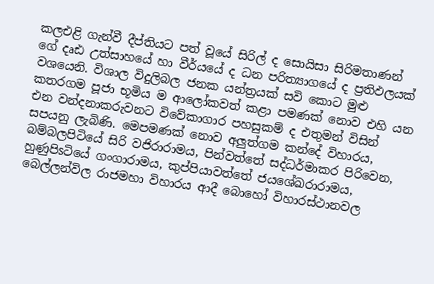කලඑළි ගැන්වී දීප්තියට පත් වූයේ සිරිල් ද සොයිසා සිරිමතාණන් ගේ දෘඪ උත්සාහයේ හා වීර්යයේ ද ධන පරිත්‍යාගයේ ද ප්‍රතිඵලයක්‌ වශයෙනි. විශාල විදුලිබල ජනක යන්ත්‍රයක්‌ සවි කොට මුළු කතරගම පූජා භූමිය ම ආලෝකවත් කළා පමණක්‌ නොව එහි යන එන වන්දනාකරුවනට විවේකාගාර පහසුකම් ද එතුමන් විසින් සපයනු ලැබිණි. මෙපමණක්‌ නොව අලුත්ගම කන්දේ විහාරය, බම්බලපිටියේ සිරි වජිරාරාමය, පින්වත්තේ සද්ධර්මාකර පිරිවෙන, හුණුපිsටියේ ගංගාරාමය, කුප්පියාවත්තේ ජයශේඛරාරාමය, බෙල්ලන්විල රාජමහා විහාරය ආදී බොහෝ විහාරස්‌ථානවල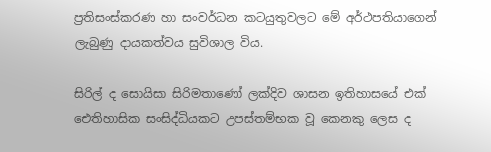ප්‍රතිසංස්‌කරණ හා සංවර්ධන කටයුතුවලට මේ අර්ථපතියාගෙන් ලැබුණු දායකත්වය සුවිශාල විය.

සිරිල් ද සොයිසා සිරිමතාණෝ ලක්‌දිව ශාසන ඉතිහාසයේ එක්‌ ඓතිහාසික සංසිද්ධියකට උපස්‌තම්භක වූ කෙනකු ලෙස ද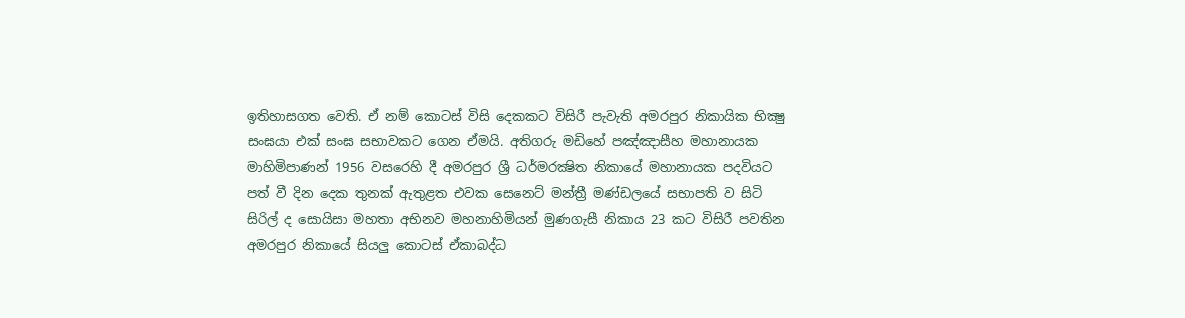ඉතිහාසගත වෙති. ඒ නම් කොටස්‌ විසි දෙකකට විසිරී පැවැති අමරපුර නිකායික භික්‍ෂු සංඝයා එක්‌ සංඝ සභාවකට ගෙන ඒමයි. අතිගරු මඩිහේ පඤ්ඤාසීහ මහානායක මාහිමිපාණන් 1956 වසරෙහි දී අමරපුර ශ්‍රී ධර්මරක්‍ෂිත නිකායේ මහානායක පදවියට පත් වී දින දෙක තුනක්‌ ඇතුළත එවක සෙනෙට්‌ මන්ත්‍රී මණ්‌ඩලයේ සභාපති ව සිටි සිරිල් ද සොයිසා මහතා අභිනව මහනාහිමියන් මුණගැසී නිකාය 23 කට විසිරී පවතින අමරපුර නිකායේ සියලු කොටස්‌ ඒකාබද්ධ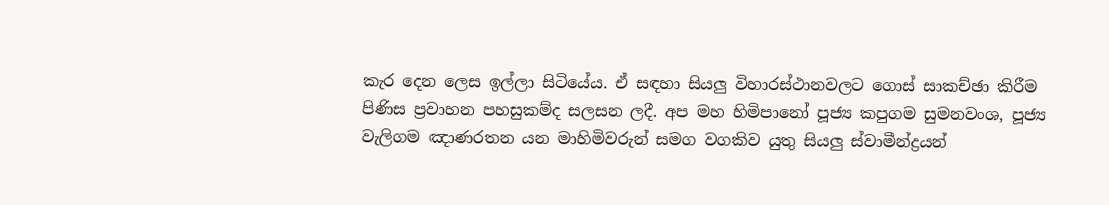කැර දෙන ලෙස ඉල්ලා සිටියේය. ඒ සඳහා සියලු විහාරස්‌ථානවලට ගොස්‌ සාකච්ඡා කිරීම පිණිස ප්‍රවාහන පහසුකම්ද සලසන ලදී. අප මහ හිමිපානෝ පූජ්‍ය කපුගම සුමනවංශ, පූජ්‍ය වැලිගම ඤාණරතන යන මාහිමිවරුන් සමග වගකිව යුතු සියලු ස්‌වාමීන්ද්‍රයන්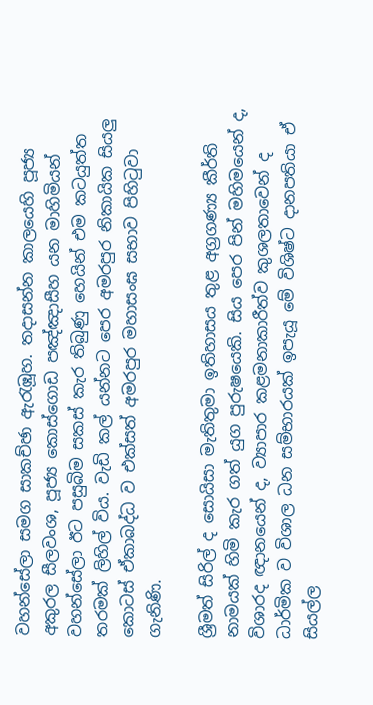වහන්සේලා සමග සාකච්ඡා ඇරැඹූහ. තදාසන්න කාලයෙහි පූජ්‍ය අකුරල සීලවංශ, පූජ්‍ය කොස්‌ගොඩ පඤ්ඤාසීහ යන මාහිමියන් වහන්සේලා ඊට පසුබිම සකස්‌ කැර තිබුණු හෙයින් එම කටයුත්ත තරමක්‌ ලිහිල් විය. වැඩි කල් යන්නට පෙර අමරපුර නිකායික සියලු කොටස්‌ ඒකාබද්ධ ව එක්‌සත් අමරපුර මහාසංඝ සභාව පිහිටුවා ගැනිණි.

ශ්‍රීමත් සිරිල් ද සොයිසා මැතිතුමා ඉතිහාසය තුළ අග්‍රගණ්‍ය කීර්ති නාමයක්‌ හිමි කැර ගත් යුග පුරුෂයෙකි. සිය පෙර පින් මහිමයෙන් ද, විශාරද ඥානයෙන් ද, ව්‍යාපාර කළමනාකාරීත්ව කුශලතාවෙන් ද ධාර්මික ව විශාල ධන සම්භාරයක්‌ ඉපැයූ මේ විශිෂ්ට දානපතියා ඒ සියල්ල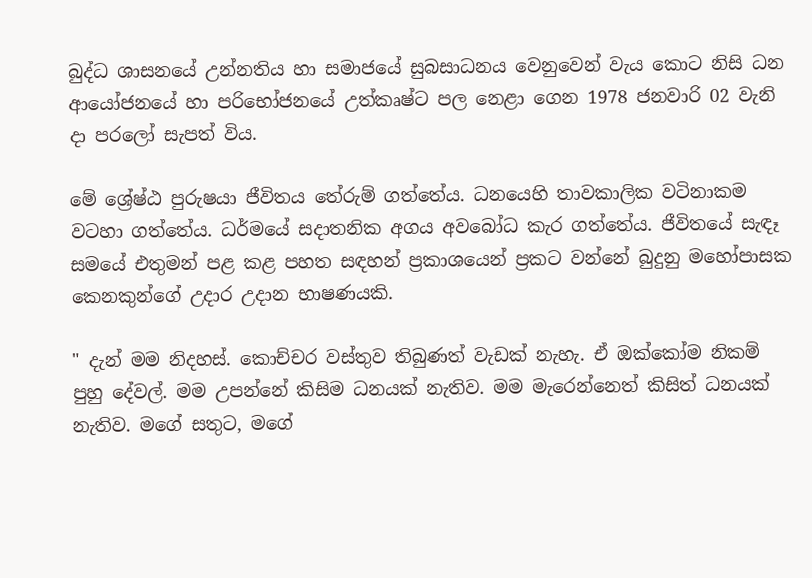බුද්ධ ශාසනයේ උන්නතිය හා සමාජයේ සුබසාධනය වෙනුවෙන් වැය කොට නිසි ධන ආයෝජනයේ හා පරිභෝජනයේ උත්කෘෂ්ට පල නෙළා ගෙන 1978 ජනවාරි 02 වැනි දා පරලෝ සැපත් විය.

මේ ශ්‍රේෂ්ඨ පුරුෂයා ජීවිතය තේරුම් ගත්තේය. ධනයෙහි තාවකාලික වටිනාකම වටහා ගත්තේය. ධර්මයේ සදාතනික අගය අවබෝධ කැර ගත්තේය. ජීවිතයේ සැඳෑ සමයේ එතුමන් පළ කළ පහත සඳහන් ප්‍රකාශයෙන් ප්‍රකට වන්නේ බුදුනු මහෝපාසක කෙනකුන්ගේ උදාර උදාන භාෂණයකි.

" දැන් මම නිදහස්‌. කොච්චර වස්‌තුව තිබුණත් වැඩක්‌ නැහැ. ඒ ඔක්‌කෝම නිකම් පුහු දේවල්. මම උපන්නේ කිසිම ධනයක්‌ නැතිව. මම මැරෙන්නෙත් කිසිත් ධනයක්‌ නැතිව. මගේ සතුට, මගේ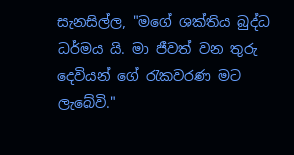සැනසිල්ල, "මගේ ශක්‌තිය බුද්ධ ධර්මය යි. මා ජීවත් වන තුරු දෙවියන් ගේ රැකවරණ මට ලැබේවි."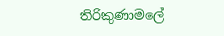තිරිකුණාමලේ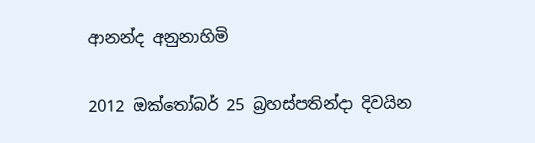ආනන්ද අනුනාහිමි

2012 ඔක්තෝබර් 25 බ්‍රහස්‌පතින්දා දිවයින